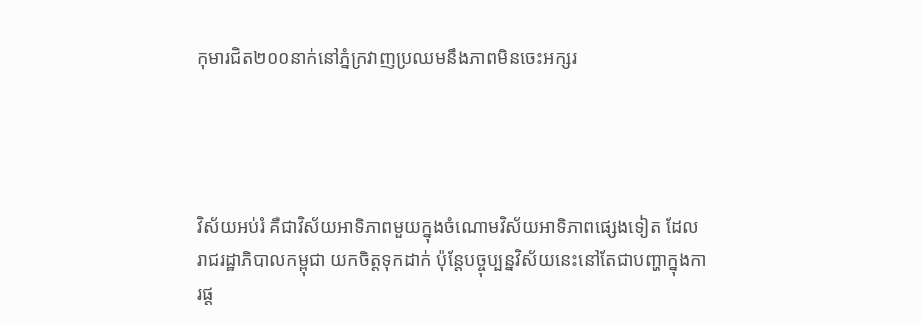កុមារជិត២០០នាក់នៅភ្នំក្រវាញប្រឈមនឹងភាពមិនចេះអក្សរ




វិស័យអប់រំ គឺជាវិស័យអាទិភាពមួយក្នុងចំណោមវិស័យអាទិភាពផ្សេងទៀត ដែលរាជរដ្ឋាភិបាលកម្ពុជា យកចិត្តទុកដាក់ ប៉ុន្តែបច្ចុប្បន្នវិស័យនេះនៅតែជាបញ្ហាក្នុងការផ្ដ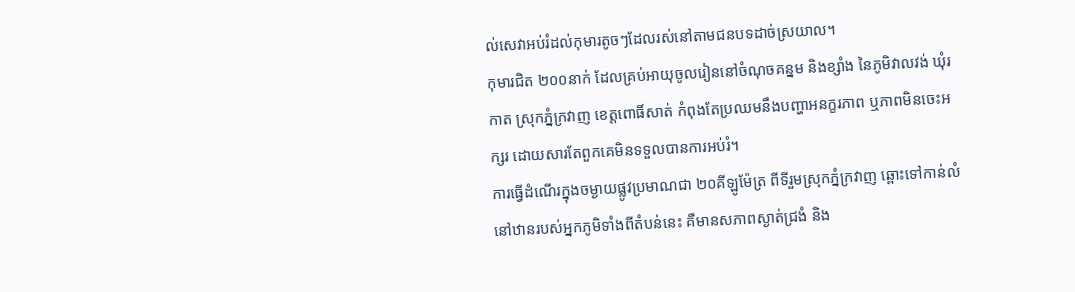ល់សេវាអប់រំដល់កុមារតូចៗដែលរស់នៅតាមជនបទដាច់ស្រយាល។
កុមារជិត ២០០នាក់ ដែលគ្រប់អាយុចូលរៀននៅចំណុចគន្នម និងខ្សាំង នៃភូមិវាលវង់ ឃុំរកាត ស្រុកភ្នំក្រវាញ ខេត្តពោធិ៍សាត់ កំពុងតែប្រឈមនឹងបញ្ហាអនក្ខរភាព ឬភាពមិនចេះអក្សរ ដោយសារតែពួកគេមិនទទួលបានការអប់រំ។
ការធ្វើដំណើរក្នុងចម្ងាយផ្លូវប្រមាណជា ២០គីឡូម៉ែត្រ ពីទីរួមស្រុកភ្នំក្រវាញ ឆ្ពោះទៅកាន់លំនៅឋានរបស់អ្នកភូមិទាំងពីតំបន់នេះ គឺមានសភាពស្ងាត់ជ្រងំ និង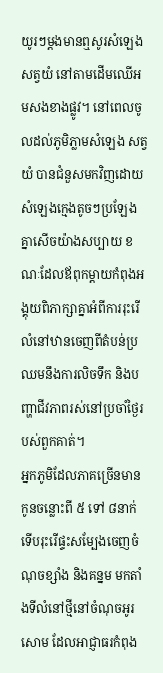យូរៗម្ដងមានឮសូរសំឡេងសត្វយំ នៅតាមដើមឈើអមសងខាងផ្លូវ។ នៅពេលចូលដល់ភូមិភ្លាមសំឡេង សត្វយំ បានជំនួសមកវិញដោយសំឡេងក្មេងតូចៗប្រឡែងគ្នាសើចយ៉ាងសប្បាយ ខណៈដែលឪពុកម្ដាយកំពុងអង្គុយពិភាក្សាគ្នាអំពីការរុះរើលំនៅឋានចេញពីតំបន់ប្រឈមនឹងការលិចទឹក និងបញ្ហាជីវភាពរស់នៅប្រចាំថ្ងៃរបស់ពួកគាត់។
អ្នកភូមិដែលភាគច្រើនមានកូនចន្លោះពី ៥ ទៅ ៨នាក់ ទើបរុះរើផ្ទះសម្បែងចេញចំណុចខ្សាំង និងគន្នម មកតាំងទីលំនៅថ្មីនៅចំណុចអូរសោម ដែលអាជ្ញាធរកំពុង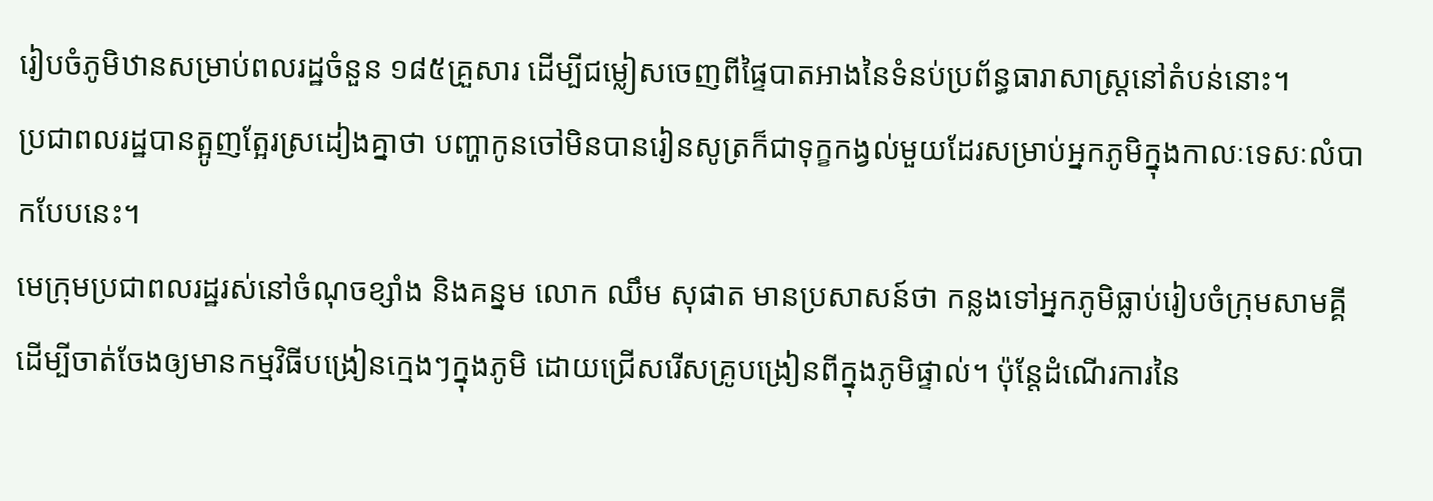រៀបចំភូមិឋានសម្រាប់ពលរដ្ឋចំនួន ១៨៥គ្រួសារ ដើម្បីជម្លៀសចេញពីផ្ទៃបាតអាងនៃទំនប់ប្រព័ន្ធធារាសាស្ត្រនៅតំបន់នោះ។
ប្រជាពលរដ្ឋបានត្អូញត្អែរស្រដៀងគ្នាថា បញ្ហាកូនចៅមិនបានរៀនសូត្រក៏ជាទុក្ខកង្វល់មួយដែរសម្រាប់អ្នកភូមិក្នុងកាលៈទេសៈលំបាកបែបនេះ។
មេក្រុមប្រជាពលរដ្ឋរស់នៅចំណុចខ្សាំង និងគន្នម លោក ឈឹម សុផាត មានប្រសាសន៍ថា កន្លងទៅអ្នកភូមិធ្លាប់រៀបចំក្រុមសាមគ្គី ដើម្បីចាត់ចែងឲ្យមានកម្មវិធីបង្រៀនក្មេងៗក្នុងភូមិ ដោយជ្រើសរើសគ្រូបង្រៀនពីក្នុងភូមិផ្ទាល់។ ប៉ុន្តែដំណើរការនៃ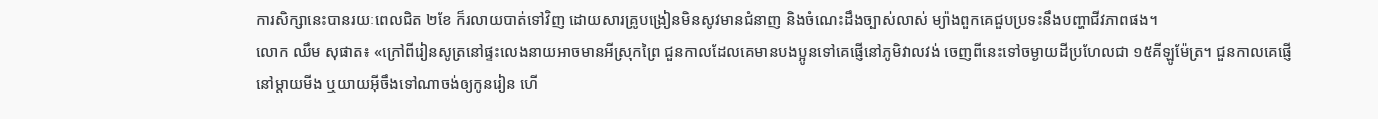ការសិក្សានេះបានរយៈពេលជិត ២ខែ ក៏រលាយបាត់ទៅវិញ ដោយសារគ្រូបង្រៀនមិនសូវមានជំនាញ និងចំណេះដឹងច្បាស់លាស់ ម្យ៉ាងពួកគេជួបប្រទះនឹងបញ្ហាជីវភាពផង។
លោក ឈឹម សុផាត៖ «ក្រៅពីរៀនសូត្រនៅផ្ទះលេងនាយអាចមានអីស្រុកព្រៃ ជួនកាលដែលគេមានបងប្អូនទៅគេផ្ញើនៅភូមិវាលវង់ ចេញពីនេះទៅចម្ងាយដីប្រហែលជា ១៥គីឡូម៉ែត្រ។ ជួនកាលគេផ្ញើនៅម្ដាយមីង ឬយាយអ៊ីចឹងទៅណាចង់ឲ្យកូនរៀន ហើ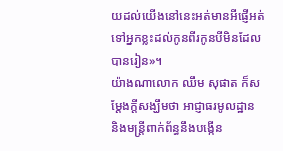យដល់យើងនៅនេះអត់មានអីផ្ញើអត់ទៅអ្នកខ្លះដល់កូនពីរកូនបីមិនដែលបានរៀន»។
យ៉ាងណាលោក ឈឹម សុផាត ក៏សម្ដែងក្ដីសង្ឃឹមថា អាជ្ញាធរមូលដ្ឋាន និងមន្ត្រីពាក់ព័ន្ធនឹងបង្កើន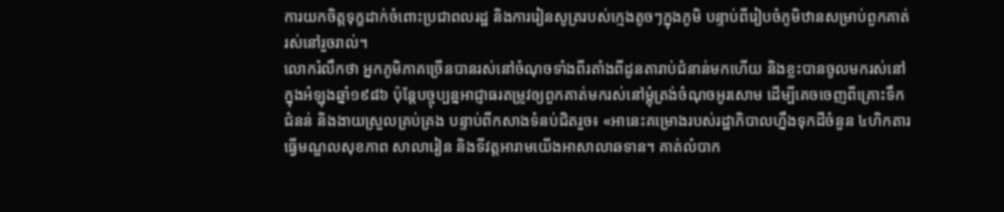ការយកចិត្តទុក្ខដាក់ចំពោះប្រជាពលរដ្ឋ និងការរៀនសូត្ររបស់ក្មេងតូចៗក្នុងភូមិ បន្ទាប់ពីរៀបចំភូមិឋានសម្រាប់ពួកគាត់រស់នៅរួចរាល់។
លោករំលឹកថា អ្នកភូមិភាគច្រើនបានរស់នៅចំណុចទាំងពីរតាំងពីដូនតារាប់ជំនាន់មកហើយ និងខ្លះបានចូលមករស់នៅក្នុងអំឡុងឆ្នាំ១៩៨៦ ប៉ុន្តែបច្ចុប្បន្នអាជ្ញាធរតម្រូវឲ្យពួកគាត់មករស់នៅម្ដុំត្រង់ចំណុចអូរសោម ដើម្បីគេចចេញពីគ្រោះទឹកជំនន់ និងងាយស្រួលគ្រប់គ្រង បន្ទាប់ពីកសាងទំនប់ជិតរួច៖ «អានេះគម្រោងរបស់រដ្ឋាភិបាលហ្នឹងទុកដីចំនួន ៤ហិកតារ ធ្វើមណ្ឌលសុខភាព សាលារៀន និងទីវត្តអារាមយើងអាសាលាឆទាន។ គាត់លំបាក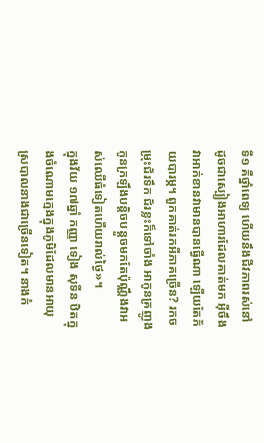ទី១ គឺថ្នាំពេទ្យ ហើយនឹងជីវភាពរស់នៅដូចជាស្បៀងអាហារដែលគាត់មក អ៊ីចឹងវាអាក់ខានវាមានបានធ្វើណា ឡើយតែភ័យបារម្ភ។ ពួកគាត់រកអីភាគច្រើន? រកចម្រុះជ័រទឹក ជ័រខ្លះក៏ទៅចាំង អាកូនគ្រញូង កូនក្រឡឹងបន្តិចបន្តួចមកតែប៉ុណ្ណឹងវាអស់ឈើធំទៀតហើយរាល់ថ្ងៃ»។
ក្នុងវ័យ ១៧ឆ្នាំ កញ្ញា ទៀង សុទីន ឋិតក្នុងចំណោមក្មេងក្នុងភូមិដែលមានអាយុស្របាលនាងជាច្រើនទៀត។ នាងកំ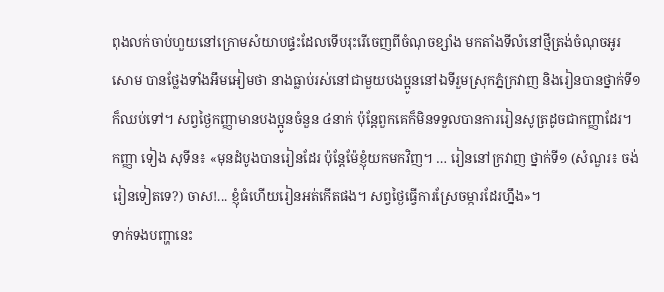ពុងលក់ចាប់ហួយនៅក្រោមសំយាបផ្ទះដែលទើបរុះរើចេញពីចំណុចខ្សាំង មកតាំងទីលំនៅថ្មីត្រង់ចំណុចអូរសោម បានថ្លែងទាំងអឹមអៀមថា នាងធ្លាប់រស់នៅជាមួយបងប្អូននៅឯទីរួមស្រុកភ្នំក្រវាញ និងរៀនបានថ្នាក់ទី១ ក៏ឈប់ទៅ។ សព្វថ្ងៃកញ្ញាមានបងប្អូនចំនួន ៤នាក់ ប៉ុន្តែពួកគេក៏មិនទទួលបានការរៀនសូត្រដូចជាកញ្ញាដែរ។
កញ្ញា ទៀង សុទីន៖ «មុនដំបូងបានរៀនដែរ ប៉ុន្តែម៉ែខ្ញុំយកមកវិញ។ … រៀននៅក្រវាញ ថ្នាក់ទី១ (សំណួរ៖ ចង់រៀនទៀតទេ?) ចាស!... ខ្ញុំធំហើយរៀនអត់កើតផង។ សព្វថ្ងៃធ្វើការស្រែចម្ការដែរហ្នឹង»។
ទាក់ទងបញ្ហានេះ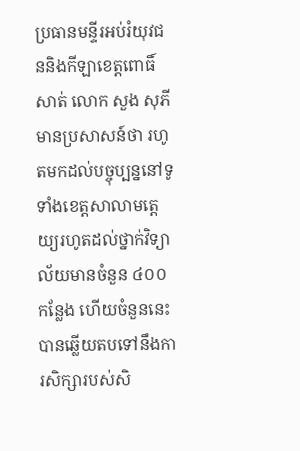ប្រធានមន្ទីរអប់រំយុវជននិងកីឡាខេត្តពោធិ៍សាត់ លោក សួង សុភី មានប្រសាសន៍ថា រហូតមកដល់បច្ចុប្បន្ននៅទូទាំងខេត្តសាលាមត្ដេយ្យរហូតដល់ថ្នាក់វិទ្យាល័យមានចំនួន ៤០០កន្លែង ហើយចំនួននេះបានឆ្លើយតបទៅនឹងការសិក្សារបស់សិ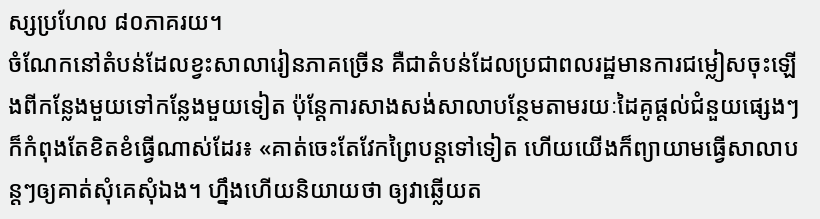ស្សប្រហែល ៨០ភាគរយ។
ចំណែកនៅតំបន់ដែលខ្វះសាលារៀនភាគច្រើន គឺជាតំបន់ដែលប្រជាពលរដ្ឋមានការជម្លៀសចុះឡើងពីកន្លែងមួយទៅកន្លែងមួយទៀត ប៉ុន្តែការសាងសង់សាលាបន្ថែមតាមរយៈដៃគូផ្ដល់ជំនួយផ្សេងៗ ក៏កំពុងតែខិតខំធ្វើណាស់ដែរ៖ «គាត់ចេះតែវែកព្រៃបន្ដទៅទៀត ហើយយើងក៏ព្យាយាមធ្វើសាលាបន្តៗឲ្យគាត់សុំគេសុំឯង។ ហ្នឹងហើយនិយាយថា ឲ្យវាឆ្លើយត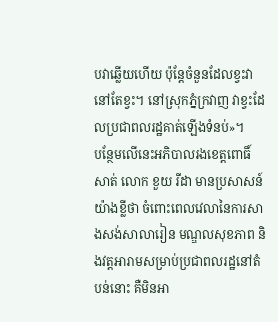បវាឆ្លើយហើយ ប៉ុន្តែចំនួនដែលខ្វះវានៅតែខ្វះ។ នៅស្រុកភ្នំក្រវាញ វាខ្វះដែលប្រជាពលរដ្ឋគាត់ឡើងទំនប់»។
បន្ថែមលើនេះអភិបាលរងខេត្តពោធិ៍សាត់ លោក ខួយ រីដា មានប្រសាសន៍យ៉ាងខ្លីថា ចំពោះពេលវេលានៃការសាងសង់សាលារៀន មណ្ឌលសុខភាព និងវត្តអារាមសម្រាប់ប្រជាពលរដ្ឋនៅតំបន់នោះ គឺមិនអា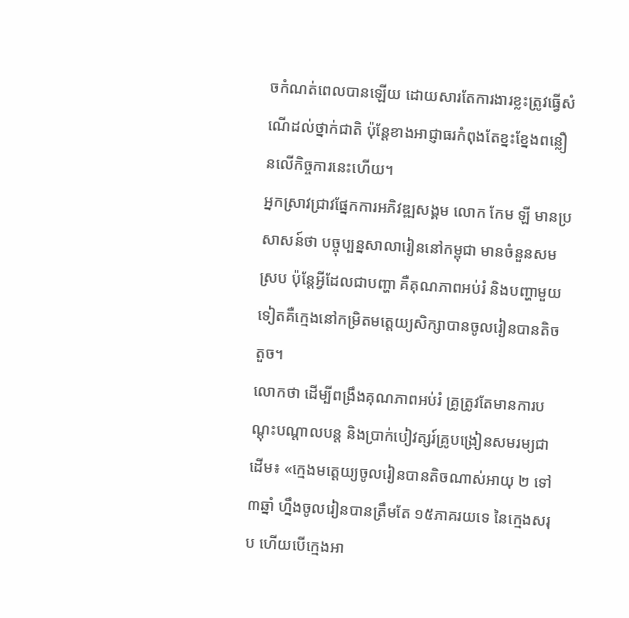ចកំណត់ពេលបានឡើយ ដោយសារតែការងារខ្លះត្រូវធ្វើសំណើដល់ថ្នាក់ជាតិ ប៉ុន្តែខាងអាជ្ញាធរកំពុងតែខ្នះខ្នែងពន្លឿនលើកិច្ចការនេះហើយ។
អ្នកស្រាវជ្រាវផ្នែកការអភិវឌ្ឍសង្គម លោក កែម ឡី មានប្រសាសន៍ថា បច្ចុប្បន្នសាលារៀននៅកម្ពុជា មានចំនួនសមស្រប ប៉ុន្តែអ្វីដែលជាបញ្ហា គឺគុណភាពអប់រំ និងបញ្ហាមួយទៀតគឺក្មេងនៅកម្រិតមត្ដេយ្យសិក្សាបានចូលរៀនបានតិចតួច។
លោកថា ដើម្បីពង្រឹងគុណភាពអប់រំ គ្រូត្រូវតែមានការបណ្ដុះបណ្ដាលបន្ត និងប្រាក់បៀវត្សរ៍គ្រូបង្រៀនសមរម្យជាដើម៖ «ក្មេងមត្ដេយ្យចូលរៀនបានតិចណាស់អាយុ ២ ទៅ ៣ឆ្នាំ ហ្នឹងចូលរៀនបានត្រឹមតែ ១៥ភាគរយទេ នៃក្មេងសរុប ហើយបើក្មេងអា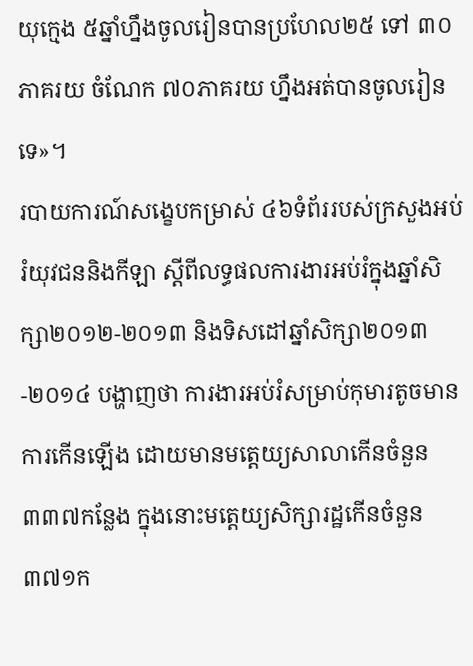យុក្មេង ៥ឆ្នាំហ្នឹងចូលរៀនបានប្រហែល២៥ ទៅ ៣០ភាគរយ ចំណែក ៧០ភាគរយ ហ្នឹងអត់បានចូលរៀនទេ»។
របាយការណ៍សង្ខេបកម្រាស់ ៤៦ទំព័ររបស់ក្រសួងអប់រំយុវជននិងកីឡា ស្ដីពីលទ្ធផលការងារអប់រំក្នុងឆ្នាំសិក្សា២០១២-២០១៣ និងទិសដៅឆ្នាំសិក្សា២០១៣-២០១៤ បង្ហាញថា ការងារអប់រំសម្រាប់កុមារតូចមានការកើនឡើង ដោយមានមត្តេយ្យសាលាកើនចំនួន ៣៣៧កន្លែង ក្នុងនោះមត្ដេយ្យសិក្សារដ្ឋកើនចំនួន ៣៧១ក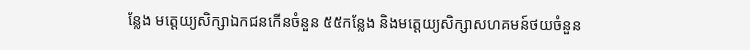ន្លែង មត្ដេយ្យសិក្សាឯកជនកើនចំនួន ៥៥កន្លែង និងមត្ដេយ្យសិក្សាសហគមន៍ថយចំនួន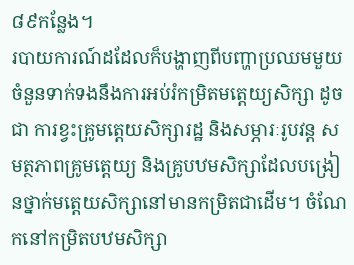៨៩កន្លែង។
របាយការណ៍ដដែលក៏បង្ហាញពីបញ្ហាប្រឈមមួយចំនួនទាក់ទងនឹងការអប់រំកម្រិតមត្ដេយ្យសិក្សា ដូចជា ការខ្វះគ្រូមត្ដេយសិក្សារដ្ឋ និងសម្ភារៈរូបវន្ត សមត្ថភាពគ្រូមត្ដេយ្យ និងគ្រូបឋមសិក្សាដែលបង្រៀនថ្នាក់មត្ដេយសិក្សានៅមានកម្រិតជាដើម។ ចំណែកនៅកម្រិតបឋមសិក្សា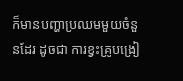ក៏មានបញ្ហាប្រឈមមួយចំនួនដែរ ដូចជា ការខ្វះគ្រូបង្រៀ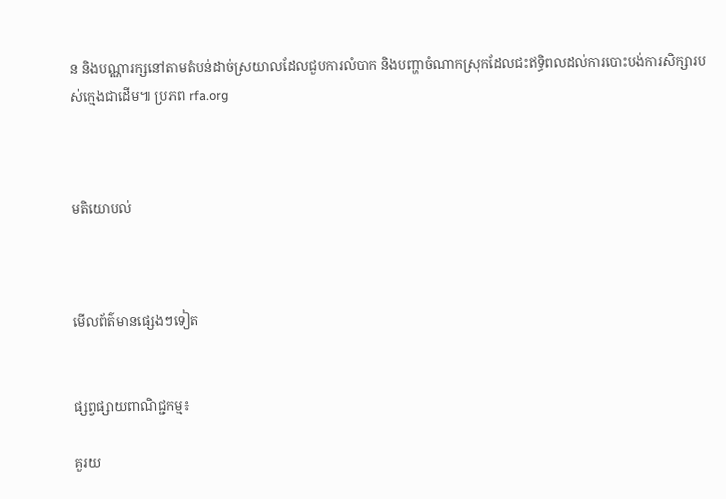ន និងបណ្ណារក្សនៅតាមតំបន់ដាច់ស្រយាលដែលជួបការលំបាក និងបញ្ហាចំណាកស្រុកដែលជះឥទ្ធិពលដល់ការបោះបង់ការសិក្សារបស់ក្មេងជាដើម៕ ប្រភព rfa.org



មតិយោបល់



មើលព័ត៌មានផ្សេងៗទៀត


ផ្សព្វផ្សាយពាណិជ្ជកម្ម៖

គួរយ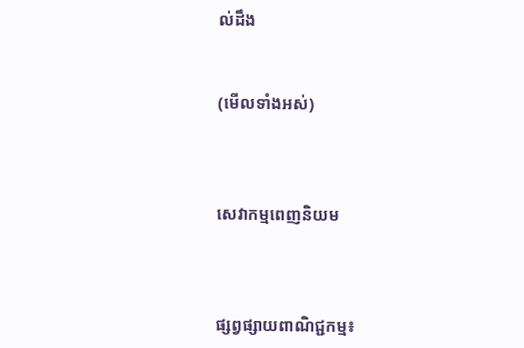ល់ដឹង


(មើលទាំងអស់)



សេវាកម្មពេញនិយម



ផ្សព្វផ្សាយពាណិជ្ជកម្ម៖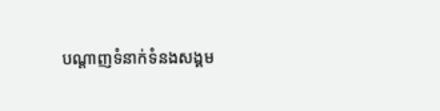បណ្តាញទំនាក់ទំនងសង្គម